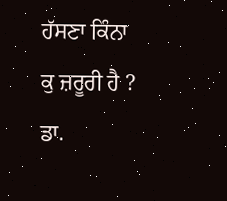ਹੱਸਣਾ ਕਿੰਨਾ ਕੁ ਜ਼ਰੂਰੀ ਹੈ ?
ਡਾ.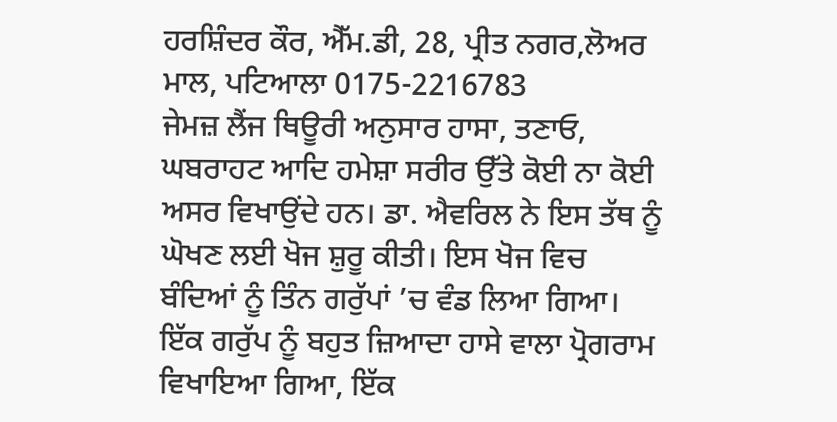ਹਰਸ਼ਿੰਦਰ ਕੌਰ, ਐੱਮ.ਡੀ, 28, ਪ੍ਰੀਤ ਨਗਰ,ਲੋਅਰ ਮਾਲ, ਪਟਿਆਲਾ 0175-2216783
ਜੇਮਜ਼ ਲੈਂਜ ਥਿਊਰੀ ਅਨੁਸਾਰ ਹਾਸਾ, ਤਣਾਓ, ਘਬਰਾਹਟ ਆਦਿ ਹਮੇਸ਼ਾ ਸਰੀਰ ਉੱਤੇ ਕੋਈ ਨਾ ਕੋਈ ਅਸਰ ਵਿਖਾਉਂਦੇ ਹਨ। ਡਾ. ਐਵਰਿਲ ਨੇ ਇਸ ਤੱਥ ਨੂੰ ਘੋਖਣ ਲਈ ਖੋਜ ਸ਼ੁਰੂ ਕੀਤੀ। ਇਸ ਖੋਜ ਵਿਚ ਬੰਦਿਆਂ ਨੂੰ ਤਿੰਨ ਗਰੁੱਪਾਂ ’ਚ ਵੰਡ ਲਿਆ ਗਿਆ। ਇੱਕ ਗਰੁੱਪ ਨੂੰ ਬਹੁਤ ਜ਼ਿਆਦਾ ਹਾਸੇ ਵਾਲਾ ਪ੍ਰੋਗਰਾਮ ਵਿਖਾਇਆ ਗਿਆ, ਇੱਕ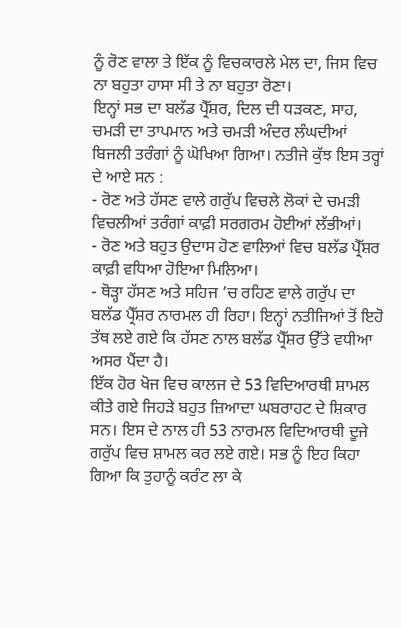ਨੂੰ ਰੋਣ ਵਾਲਾ ਤੇ ਇੱਕ ਨੂੰ ਵਿਚਕਾਰਲੇ ਮੇਲ ਦਾ, ਜਿਸ ਵਿਚ ਨਾ ਬਹੁਤਾ ਹਾਸਾ ਸੀ ਤੇ ਨਾ ਬਹੁਤਾ ਰੋਣਾ।
ਇਨ੍ਹਾਂ ਸਭ ਦਾ ਬਲੱਡ ਪ੍ਰੈੱਸ਼ਰ, ਦਿਲ ਦੀ ਧੜਕਣ, ਸਾਹ, ਚਮੜੀ ਦਾ ਤਾਪਮਾਨ ਅਤੇ ਚਮੜੀ ਅੰਦਰ ਲੰਘਦੀਆਂ ਬਿਜਲੀ ਤਰੰਗਾਂ ਨੂੰ ਘੋਖਿਆ ਗਿਆ। ਨਤੀਜੇ ਕੁੱਝ ਇਸ ਤਰ੍ਹਾਂ ਦੇ ਆਏ ਸਨ :
- ਰੋਣ ਅਤੇ ਹੱਸਣ ਵਾਲੇ ਗਰੁੱਪ ਵਿਚਲੇ ਲੋਕਾਂ ਦੇ ਚਮੜੀ ਵਿਚਲੀਆਂ ਤਰੰਗਾਂ ਕਾਫ਼ੀ ਸਰਗਰਮ ਹੋਈਆਂ ਲੱਭੀਆਂ।
- ਰੋਣ ਅਤੇ ਬਹੁਤ ਉਦਾਸ ਹੋਣ ਵਾਲਿਆਂ ਵਿਚ ਬਲੱਡ ਪ੍ਰੈੱਸ਼ਰ ਕਾਫ਼ੀ ਵਧਿਆ ਹੋਇਆ ਮਿਲਿਆ।
- ਥੋੜ੍ਹਾ ਹੱਸਣ ਅਤੇ ਸਹਿਜ ’ਚ ਰਹਿਣ ਵਾਲੇ ਗਰੁੱਪ ਦਾ ਬਲੱਡ ਪ੍ਰੈੱਸ਼ਰ ਨਾਰਮਲ ਹੀ ਰਿਹਾ। ਇਨ੍ਹਾਂ ਨਤੀਜਿਆਂ ਤੋਂ ਇਹੋ ਤੱਥ ਲਏ ਗਏ ਕਿ ਹੱਸਣ ਨਾਲ ਬਲੱਡ ਪ੍ਰੈੱਸ਼ਰ ਉੱਤੇ ਵਧੀਆ ਅਸਰ ਪੈਂਦਾ ਹੈ।
ਇੱਕ ਹੋਰ ਖੋਜ ਵਿਚ ਕਾਲਜ ਦੇ 53 ਵਿਦਿਆਰਥੀ ਸ਼ਾਮਲ ਕੀਤੇ ਗਏ ਜਿਹੜੇ ਬਹੁਤ ਜ਼ਿਆਦਾ ਘਬਰਾਹਟ ਦੇ ਸ਼ਿਕਾਰ ਸਨ। ਇਸ ਦੇ ਨਾਲ ਹੀ 53 ਨਾਰਮਲ ਵਿਦਿਆਰਥੀ ਦੂਜੇ ਗਰੁੱਪ ਵਿਚ ਸ਼ਾਮਲ ਕਰ ਲਏ ਗਏ। ਸਭ ਨੂੰ ਇਹ ਕਿਹਾ ਗਿਆ ਕਿ ਤੁਹਾਨੂੰ ਕਰੰਟ ਲਾ ਕੇ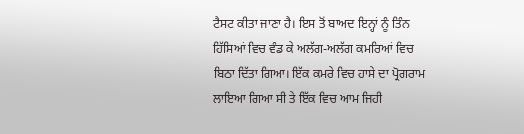ਟੈਸਟ ਕੀਤਾ ਜਾਣਾ ਹੈ। ਇਸ ਤੋਂ ਬਾਅਦ ਇਨ੍ਹਾਂ ਨੂੰ ਤਿੰਨ ਹਿੱਸਿਆਂ ਵਿਚ ਵੰਡ ਕੇ ਅਲੱਗ-ਅਲੱਗ ਕਮਰਿਆਂ ਵਿਚ ਬਿਠਾ ਦਿੱਤਾ ਗਿਆ। ਇੱਕ ਕਮਰੇ ਵਿਚ ਹਾਸੇ ਦਾ ਪ੍ਰੋਗਰਾਮ ਲਾਇਆ ਗਿਆ ਸੀ ਤੇ ਇੱਕ ਵਿਚ ਆਮ ਜਿਹੀ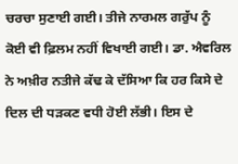ਚਰਚਾ ਸੁਣਾਈ ਗਈ। ਤੀਜੇ ਨਾਰਮਲ ਗਰੁੱਪ ਨੂੰ ਕੋਈ ਵੀ ਫ਼ਿਲਮ ਨਹੀਂ ਵਿਖਾਈ ਗਈ। ਡਾ. ਐਵਰਿਲ ਨੇ ਅਖ਼ੀਰ ਨਤੀਜੇ ਕੱਢ ਕੇ ਦੱਸਿਆ ਕਿ ਹਰ ਕਿਸੇ ਦੇ ਦਿਲ ਦੀ ਧੜਕਣ ਵਧੀ ਹੋਈ ਲੱਭੀ। ਇਸ ਦੇ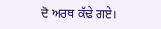ਦੋ ਅਰਥ ਕੱਢੇ ਗਏ।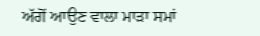ਅੱਗੋਂ ਆਉਣ ਵਾਲਾ ਮਾੜਾ ਸਮਾਂ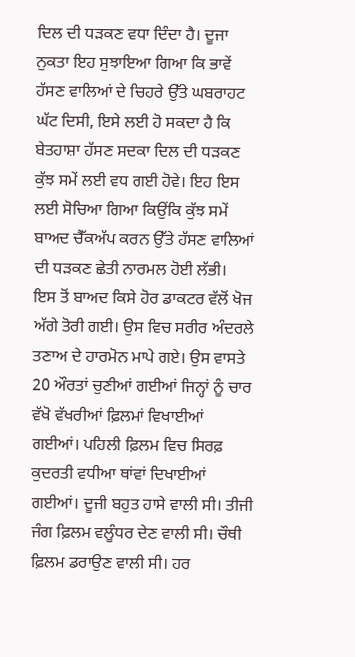ਦਿਲ ਦੀ ਧੜਕਣ ਵਧਾ ਦਿੰਦਾ ਹੈ। ਦੂਜਾ ਨੁਕਤਾ ਇਹ ਸੁਝਾਇਆ ਗਿਆ ਕਿ ਭਾਵੇਂ ਹੱਸਣ ਵਾਲਿਆਂ ਦੇ ਚਿਹਰੇ ਉੱਤੇ ਘਬਰਾਹਟ ਘੱਟ ਦਿਸੀ, ਇਸੇ ਲਈ ਹੋ ਸਕਦਾ ਹੈ ਕਿ ਬੇਤਹਾਸ਼ਾ ਹੱਸਣ ਸਦਕਾ ਦਿਲ ਦੀ ਧੜਕਣ ਕੁੱਝ ਸਮੇਂ ਲਈ ਵਧ ਗਈ ਹੋਵੇ। ਇਹ ਇਸ ਲਈ ਸੋਚਿਆ ਗਿਆ ਕਿਉਂਕਿ ਕੁੱਝ ਸਮੇਂ ਬਾਅਦ ਚੈੱਕਅੱਪ ਕਰਨ ਉੱਤੇ ਹੱਸਣ ਵਾਲਿਆਂ ਦੀ ਧੜਕਣ ਛੇਤੀ ਨਾਰਮਲ ਹੋਈ ਲੱਭੀ।
ਇਸ ਤੋਂ ਬਾਅਦ ਕਿਸੇ ਹੋਰ ਡਾਕਟਰ ਵੱਲੋਂ ਖੋਜ ਅੱਗੇ ਤੋਰੀ ਗਈ। ਉਸ ਵਿਚ ਸਰੀਰ ਅੰਦਰਲੇ ਤਣਾਅ ਦੇ ਹਾਰਮੋਨ ਮਾਪੇ ਗਏ। ਉਸ ਵਾਸਤੇ 20 ਔਰਤਾਂ ਚੁਣੀਆਂ ਗਈਆਂ ਜਿਨ੍ਹਾਂ ਨੂੰ ਚਾਰ ਵੱਖੋ ਵੱਖਰੀਆਂ ਫ਼ਿਲਮਾਂ ਵਿਖਾਈਆਂ ਗਈਆਂ। ਪਹਿਲੀ ਫ਼ਿਲਮ ਵਿਚ ਸਿਰਫ਼ ਕੁਦਰਤੀ ਵਧੀਆ ਥਾਂਵਾਂ ਦਿਖਾਈਆਂ ਗਈਆਂ। ਦੂਜੀ ਬਹੁਤ ਹਾਸੇ ਵਾਲੀ ਸੀ। ਤੀਜੀ ਜੰਗ ਫ਼ਿਲਮ ਵਲੂੰਧਰ ਦੇਣ ਵਾਲੀ ਸੀ। ਚੌਥੀ ਫ਼ਿਲਮ ਡਰਾਉਣ ਵਾਲੀ ਸੀ। ਹਰ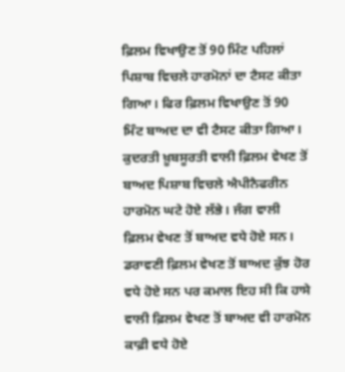ਫ਼ਿਲਮ ਵਿਖਾਉਣ ਤੋਂ 90 ਮਿੰਟ ਪਹਿਲਾਂ ਪਿਸ਼ਾਬ ਵਿਚਲੇ ਹਾਰਮੋਨਾਂ ਦਾ ਟੈਸਟ ਕੀਤਾ ਗਿਆ। ਫਿਰ ਫ਼ਿਲਮ ਵਿਖਾਉਣ ਤੋਂ 90 ਮਿੰਟ ਬਾਅਦ ਦਾ ਵੀ ਟੈਸਟ ਕੀਤਾ ਗਿਆ।
ਕੁਦਰਤੀ ਖ਼ੂਬਸੂਰਤੀ ਵਾਲੀ ਫ਼ਿਲਮ ਵੇਖਣ ਤੋਂ ਬਾਅਦ ਪਿਸ਼ਾਬ ਵਿਚਲੇ ਐਪੀਨੈਫਰੀਨ ਹਾਰਮੋਨ ਘਟੇ ਹੋਏ ਲੱਭੇ। ਜੰਗ ਵਾਲੀ ਫ਼ਿਲਮ ਵੇਖਣ ਤੋਂ ਬਾਅਦ ਵਧੇ ਹੋਏ ਸਨ। ਡਰਾਵਣੀ ਫ਼ਿਲਮ ਵੇਖਣ ਤੋਂ ਬਾਅਦ ਕੁੱਝ ਹੋਰ ਵਧੇ ਹੋਏ ਸਨ ਪਰ ਕਮਾਲ ਇਹ ਸੀ ਕਿ ਹਾਸੇ ਵਾਲੀ ਫ਼ਿਲਮ ਵੇਖਣ ਤੋਂ ਬਾਅਦ ਵੀ ਹਾਰਮੋਨ ਕਾਫ਼ੀ ਵਧੇ ਹੋਏ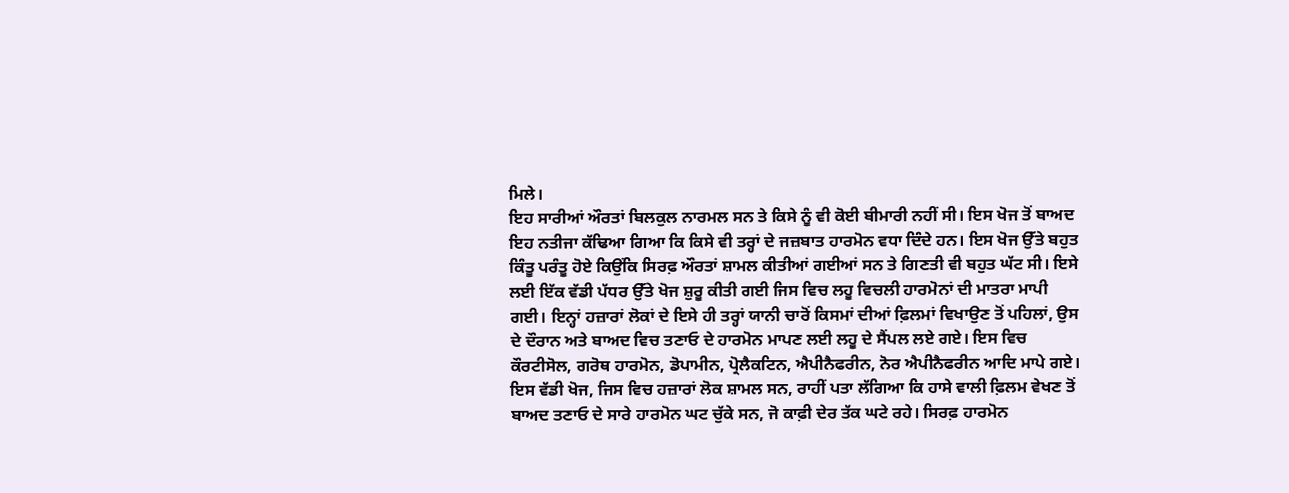ਮਿਲੇ।
ਇਹ ਸਾਰੀਆਂ ਔਰਤਾਂ ਬਿਲਕੁਲ ਨਾਰਮਲ ਸਨ ਤੇ ਕਿਸੇ ਨੂੰ ਵੀ ਕੋਈ ਬੀਮਾਰੀ ਨਹੀਂ ਸੀ। ਇਸ ਖੋਜ ਤੋਂ ਬਾਅਦ ਇਹ ਨਤੀਜਾ ਕੱਢਿਆ ਗਿਆ ਕਿ ਕਿਸੇ ਵੀ ਤਰ੍ਹਾਂ ਦੇ ਜਜ਼ਬਾਤ ਹਾਰਮੋਨ ਵਧਾ ਦਿੰਦੇ ਹਨ। ਇਸ ਖੋਜ ਉੱਤੇ ਬਹੁਤ ਕਿੰਤੂ ਪਰੰਤੂ ਹੋਏ ਕਿਉਂਕਿ ਸਿਰਫ਼ ਔਰਤਾਂ ਸ਼ਾਮਲ ਕੀਤੀਆਂ ਗਈਆਂ ਸਨ ਤੇ ਗਿਣਤੀ ਵੀ ਬਹੁਤ ਘੱਟ ਸੀ। ਇਸੇ ਲਈ ਇੱਕ ਵੱਡੀ ਪੱਧਰ ਉੱਤੇ ਖੋਜ ਸ਼ੁਰੂ ਕੀਤੀ ਗਈ ਜਿਸ ਵਿਚ ਲਹੂ ਵਿਚਲੀ ਹਾਰਮੋਨਾਂ ਦੀ ਮਾਤਰਾ ਮਾਪੀ ਗਈ। ਇਨ੍ਹਾਂ ਹਜ਼ਾਰਾਂ ਲੋਕਾਂ ਦੇ ਇਸੇ ਹੀ ਤਰ੍ਹਾਂ ਯਾਨੀ ਚਾਰੋਂ ਕਿਸਮਾਂ ਦੀਆਂ ਫ਼ਿਲਮਾਂ ਵਿਖਾਉਣ ਤੋਂ ਪਹਿਲਾਂ, ਉਸ ਦੇ ਦੌਰਾਨ ਅਤੇ ਬਾਅਦ ਵਿਚ ਤਣਾਓ ਦੇ ਹਾਰਮੋਨ ਮਾਪਣ ਲਈ ਲਹੂ ਦੇ ਸੈਂਪਲ ਲਏ ਗਏ। ਇਸ ਵਿਚ ਕੌਰਟੀਸੋਲ, ਗਰੋਥ ਹਾਰਮੋਨ, ਡੋਪਾਮੀਨ, ਪ੍ਰੋਲੈਕਟਿਨ, ਐਪੀਨੈਫਰੀਨ, ਨੋਰ ਐਪੀਨੈਫਰੀਨ ਆਦਿ ਮਾਪੇ ਗਏ।
ਇਸ ਵੱਡੀ ਖੋਜ, ਜਿਸ ਵਿਚ ਹਜ਼ਾਰਾਂ ਲੋਕ ਸ਼ਾਮਲ ਸਨ, ਰਾਹੀਂ ਪਤਾ ਲੱਗਿਆ ਕਿ ਹਾਸੇ ਵਾਲੀ ਫ਼ਿਲਮ ਵੇਖਣ ਤੋਂ ਬਾਅਦ ਤਣਾਓ ਦੇ ਸਾਰੇ ਹਾਰਮੋਨ ਘਟ ਚੁੱਕੇ ਸਨ, ਜੋ ਕਾਫ਼ੀ ਦੇਰ ਤੱਕ ਘਟੇ ਰਹੇ। ਸਿਰਫ਼ ਹਾਰਮੋਨ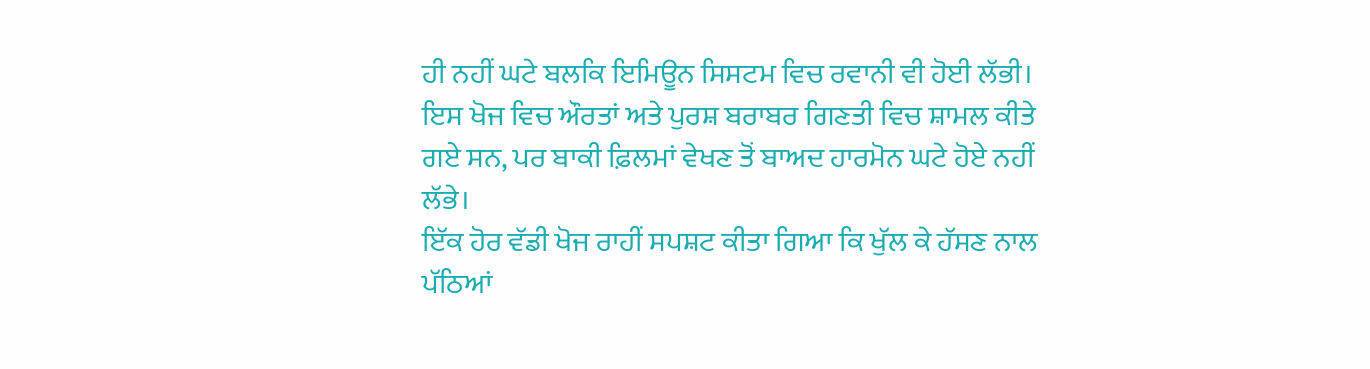ਹੀ ਨਹੀਂ ਘਟੇ ਬਲਕਿ ਇਮਿਊਨ ਸਿਸਟਮ ਵਿਚ ਰਵਾਨੀ ਵੀ ਹੋਈ ਲੱਭੀ। ਇਸ ਖੋਜ ਵਿਚ ਔਰਤਾਂ ਅਤੇ ਪੁਰਸ਼ ਬਰਾਬਰ ਗਿਣਤੀ ਵਿਚ ਸ਼ਾਮਲ ਕੀਤੇ ਗਏ ਸਨ, ਪਰ ਬਾਕੀ ਫ਼ਿਲਮਾਂ ਵੇਖਣ ਤੋਂ ਬਾਅਦ ਹਾਰਮੋਨ ਘਟੇ ਹੋਏ ਨਹੀਂ ਲੱਭੇ।
ਇੱਕ ਹੋਰ ਵੱਡੀ ਖੋਜ ਰਾਹੀਂ ਸਪਸ਼ਟ ਕੀਤਾ ਗਿਆ ਕਿ ਖੁੱਲ ਕੇ ਹੱਸਣ ਨਾਲ ਪੱਠਿਆਂ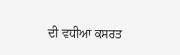ਦੀ ਵਧੀਆ ਕਸਰਤ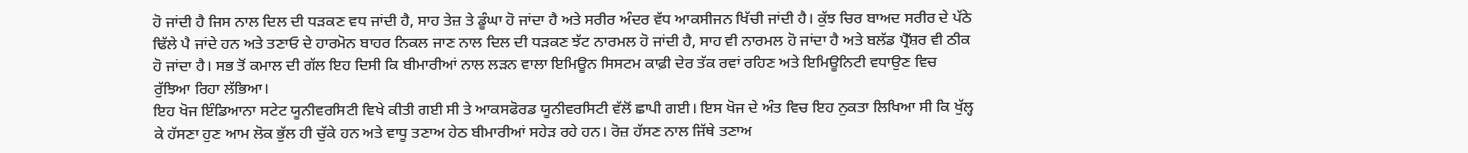ਹੋ ਜਾਂਦੀ ਹੈ ਜਿਸ ਨਾਲ ਦਿਲ ਦੀ ਧੜਕਣ ਵਧ ਜਾਂਦੀ ਹੈ, ਸਾਹ ਤੇਜ਼ ਤੇ ਡੂੰਘਾ ਹੋ ਜਾਂਦਾ ਹੈ ਅਤੇ ਸਰੀਰ ਅੰਦਰ ਵੱਧ ਆਕਸੀਜਨ ਖਿੱਚੀ ਜਾਂਦੀ ਹੈ। ਕੁੱਝ ਚਿਰ ਬਾਅਦ ਸਰੀਰ ਦੇ ਪੱਠੇ ਢਿੱਲੇ ਪੈ ਜਾਂਦੇ ਹਨ ਅਤੇ ਤਣਾਓ ਦੇ ਹਾਰਮੋਨ ਬਾਹਰ ਨਿਕਲ ਜਾਣ ਨਾਲ ਦਿਲ ਦੀ ਧੜਕਣ ਝੱਟ ਨਾਰਮਲ ਹੋ ਜਾਂਦੀ ਹੈ, ਸਾਹ ਵੀ ਨਾਰਮਲ ਹੋ ਜਾਂਦਾ ਹੈ ਅਤੇ ਬਲੱਡ ਪ੍ਰੈੱਸ਼ਰ ਵੀ ਠੀਕ ਹੋ ਜਾਂਦਾ ਹੈ। ਸਭ ਤੋਂ ਕਮਾਲ ਦੀ ਗੱਲ ਇਹ ਦਿਸੀ ਕਿ ਬੀਮਾਰੀਆਂ ਨਾਲ ਲੜਨ ਵਾਲਾ ਇਮਿਊਨ ਸਿਸਟਮ ਕਾਫ਼ੀ ਦੇਰ ਤੱਕ ਰਵਾਂ ਰਹਿਣ ਅਤੇ ਇਮਿਊਨਿਟੀ ਵਧਾਉਣ ਵਿਚ ਰੁੱਝਿਆ ਰਿਹਾ ਲੱਭਿਆ।
ਇਹ ਖੋਜ ਇੰਡਿਆਨਾ ਸਟੇਟ ਯੂਨੀਵਰਸਿਟੀ ਵਿਖੇ ਕੀਤੀ ਗਈ ਸੀ ਤੇ ਆਕਸਫੋਰਡ ਯੂਨੀਵਰਸਿਟੀ ਵੱਲੋਂ ਛਾਪੀ ਗਈ। ਇਸ ਖੋਜ ਦੇ ਅੰਤ ਵਿਚ ਇਹ ਨੁਕਤਾ ਲਿਖਿਆ ਸੀ ਕਿ ਖੁੱਲ੍ਹ ਕੇ ਹੱਸਣਾ ਹੁਣ ਆਮ ਲੋਕ ਭੁੱਲ ਹੀ ਚੁੱਕੇ ਹਨ ਅਤੇ ਵਾਧੂ ਤਣਾਅ ਹੇਠ ਬੀਮਾਰੀਆਂ ਸਹੇੜ ਰਹੇ ਹਨ। ਰੋਜ਼ ਹੱਸਣ ਨਾਲ ਜਿੱਥੇ ਤਣਾਅ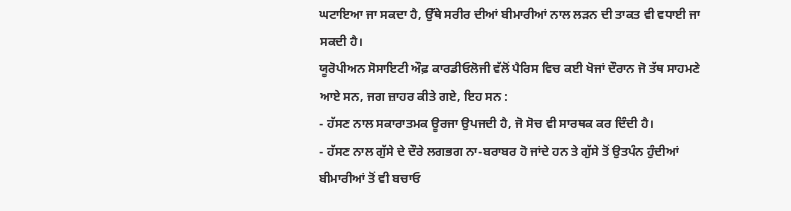ਘਟਾਇਆ ਜਾ ਸਕਦਾ ਹੈ, ਉੱਥੇ ਸਰੀਰ ਦੀਆਂ ਬੀਮਾਰੀਆਂ ਨਾਲ ਲੜਨ ਦੀ ਤਾਕਤ ਵੀ ਵਧਾਈ ਜਾ ਸਕਦੀ ਹੈ।
ਯੂਰੋਪੀਅਨ ਸੋਸਾਇਟੀ ਔਫ਼ ਕਾਰਡੀਓਲੋਜੀ ਵੱਲੋਂ ਪੈਰਿਸ ਵਿਚ ਕਈ ਖੋਜਾਂ ਦੌਰਾਨ ਜੋ ਤੱਥ ਸਾਹਮਣੇ ਆਏ ਸਨ, ਜਗ ਜ਼ਾਹਰ ਕੀਤੇ ਗਏ, ਇਹ ਸਨ :
- ਹੱਸਣ ਨਾਲ ਸਕਾਰਾਤਮਕ ਊਰਜਾ ਉਪਜਦੀ ਹੈ, ਜੋ ਸੋਚ ਵੀ ਸਾਰਥਕ ਕਰ ਦਿੰਦੀ ਹੈ।
- ਹੱਸਣ ਨਾਲ ਗੁੱਸੇ ਦੇ ਦੌਰੇ ਲਗਭਗ ਨਾ-ਬਰਾਬਰ ਹੋ ਜਾਂਦੇ ਹਨ ਤੇ ਗੁੱਸੇ ਤੋਂ ਉਤਪੰਨ ਹੁੰਦੀਆਂ ਬੀਮਾਰੀਆਂ ਤੋਂ ਵੀ ਬਚਾਓ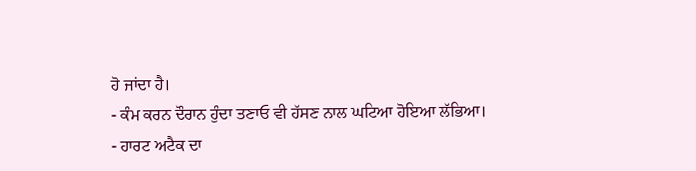ਹੋ ਜਾਂਦਾ ਹੈ।
- ਕੰਮ ਕਰਨ ਦੌਰਾਨ ਹੁੰਦਾ ਤਣਾਓ ਵੀ ਹੱਸਣ ਨਾਲ ਘਟਿਆ ਹੋਇਆ ਲੱਭਿਆ।
- ਹਾਰਟ ਅਟੈਕ ਦਾ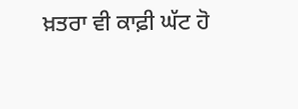ਖ਼ਤਰਾ ਵੀ ਕਾਫ਼ੀ ਘੱਟ ਹੋ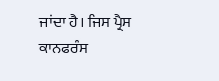ਜਾਂਦਾ ਹੈ। ਜਿਸ ਪ੍ਰੈਸ ਕਾਨਫਰੰਸ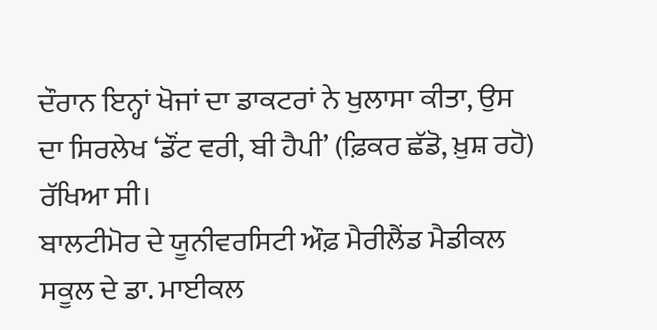ਦੌਰਾਨ ਇਨ੍ਹਾਂ ਖੋਜਾਂ ਦਾ ਡਾਕਟਰਾਂ ਨੇ ਖੁਲਾਸਾ ਕੀਤਾ, ਉਸ ਦਾ ਸਿਰਲੇਖ ‘ਡੌਂਟ ਵਰੀ, ਬੀ ਹੈਪੀ’ (ਫ਼ਿਕਰ ਛੱਡੋ, ਖ਼ੁਸ਼ ਰਹੋ) ਰੱਖਿਆ ਸੀ।
ਬਾਲਟੀਮੋਰ ਦੇ ਯੂਨੀਵਰਸਿਟੀ ਔਫ਼ ਮੈਰੀਲੈਂਡ ਮੈਡੀਕਲ ਸਕੂਲ ਦੇ ਡਾ. ਮਾਈਕਲ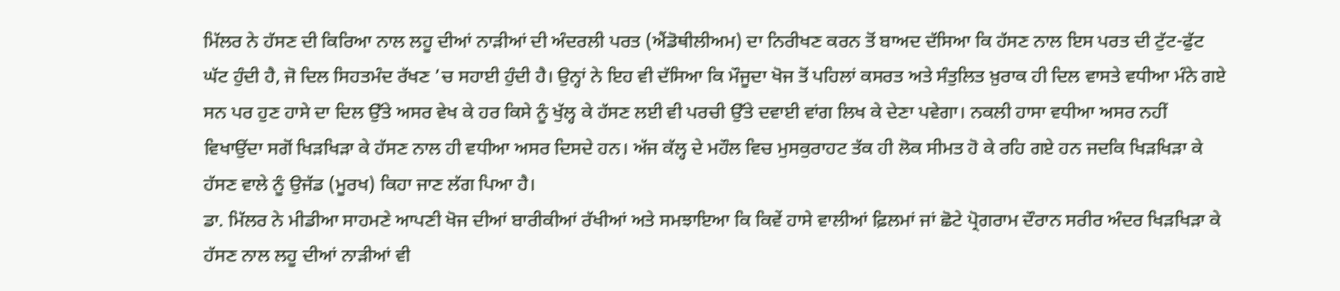ਮਿੱਲਰ ਨੇ ਹੱਸਣ ਦੀ ਕਿਰਿਆ ਨਾਲ ਲਹੂ ਦੀਆਂ ਨਾੜੀਆਂ ਦੀ ਅੰਦਰਲੀ ਪਰਤ (ਐਂਡੋਥੀਲੀਅਮ) ਦਾ ਨਿਰੀਖਣ ਕਰਨ ਤੋਂ ਬਾਅਦ ਦੱਸਿਆ ਕਿ ਹੱਸਣ ਨਾਲ ਇਸ ਪਰਤ ਦੀ ਟੁੱਟ-ਫੁੱਟ ਘੱਟ ਹੁੰਦੀ ਹੈ, ਜੋ ਦਿਲ ਸਿਹਤਮੰਦ ਰੱਖਣ ’ਚ ਸਹਾਈ ਹੁੰਦੀ ਹੈ। ਉਨ੍ਹਾਂ ਨੇ ਇਹ ਵੀ ਦੱਸਿਆ ਕਿ ਮੌਜੂਦਾ ਖੋਜ ਤੋਂ ਪਹਿਲਾਂ ਕਸਰਤ ਅਤੇ ਸੰਤੁਲਿਤ ਖ਼ੁਰਾਕ ਹੀ ਦਿਲ ਵਾਸਤੇ ਵਧੀਆ ਮੰਨੇ ਗਏ ਸਨ ਪਰ ਹੁਣ ਹਾਸੇ ਦਾ ਦਿਲ ਉੱਤੇ ਅਸਰ ਵੇਖ ਕੇ ਹਰ ਕਿਸੇ ਨੂੰ ਖੁੱਲ੍ਹ ਕੇ ਹੱਸਣ ਲਈ ਵੀ ਪਰਚੀ ਉੱਤੇ ਦਵਾਈ ਵਾਂਗ ਲਿਖ ਕੇ ਦੇਣਾ ਪਵੇਗਾ। ਨਕਲੀ ਹਾਸਾ ਵਧੀਆ ਅਸਰ ਨਹੀਂ ਵਿਖਾਉਂਦਾ ਸਗੋਂ ਖਿੜਖਿੜਾ ਕੇ ਹੱਸਣ ਨਾਲ ਹੀ ਵਧੀਆ ਅਸਰ ਦਿਸਦੇ ਹਨ। ਅੱਜ ਕੱਲ੍ਹ ਦੇ ਮਹੌਲ ਵਿਚ ਮੁਸਕੁਰਾਹਟ ਤੱਕ ਹੀ ਲੋਕ ਸੀਮਤ ਹੋ ਕੇ ਰਹਿ ਗਏ ਹਨ ਜਦਕਿ ਖਿੜਖਿੜਾ ਕੇ ਹੱਸਣ ਵਾਲੇ ਨੂੰ ਉਜੱਡ (ਮੂਰਖ) ਕਿਹਾ ਜਾਣ ਲੱਗ ਪਿਆ ਹੈ।
ਡਾ. ਮਿੱਲਰ ਨੇ ਮੀਡੀਆ ਸਾਹਮਣੇ ਆਪਣੀ ਖੋਜ ਦੀਆਂ ਬਾਰੀਕੀਆਂ ਰੱਖੀਆਂ ਅਤੇ ਸਮਝਾਇਆ ਕਿ ਕਿਵੇਂ ਹਾਸੇ ਵਾਲੀਆਂ ਫ਼ਿਲਮਾਂ ਜਾਂ ਛੋਟੇ ਪ੍ਰੋਗਰਾਮ ਦੌਰਾਨ ਸਰੀਰ ਅੰਦਰ ਖਿੜਖਿੜਾ ਕੇ ਹੱਸਣ ਨਾਲ ਲਹੂ ਦੀਆਂ ਨਾੜੀਆਂ ਵੀ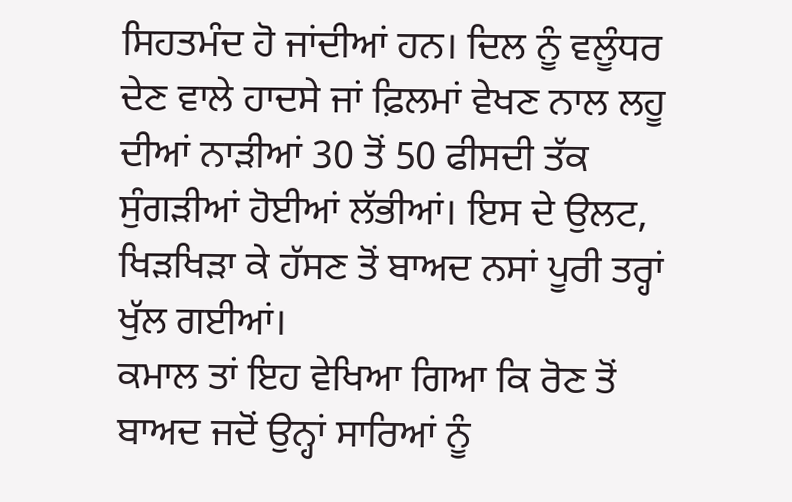ਸਿਹਤਮੰਦ ਹੋ ਜਾਂਦੀਆਂ ਹਨ। ਦਿਲ ਨੂੰ ਵਲੂੰਧਰ ਦੇਣ ਵਾਲੇ ਹਾਦਸੇ ਜਾਂ ਫ਼ਿਲਮਾਂ ਵੇਖਣ ਨਾਲ ਲਹੂ ਦੀਆਂ ਨਾੜੀਆਂ 30 ਤੋਂ 50 ਫੀਸਦੀ ਤੱਕ ਸੁੰਗੜੀਆਂ ਹੋਈਆਂ ਲੱਭੀਆਂ। ਇਸ ਦੇ ਉਲਟ, ਖਿੜਖਿੜਾ ਕੇ ਹੱਸਣ ਤੋਂ ਬਾਅਦ ਨਸਾਂ ਪੂਰੀ ਤਰ੍ਹਾਂ ਖੁੱਲ ਗਈਆਂ।
ਕਮਾਲ ਤਾਂ ਇਹ ਵੇਖਿਆ ਗਿਆ ਕਿ ਰੋਣ ਤੋਂ ਬਾਅਦ ਜਦੋਂ ਉਨ੍ਹਾਂ ਸਾਰਿਆਂ ਨੂੰ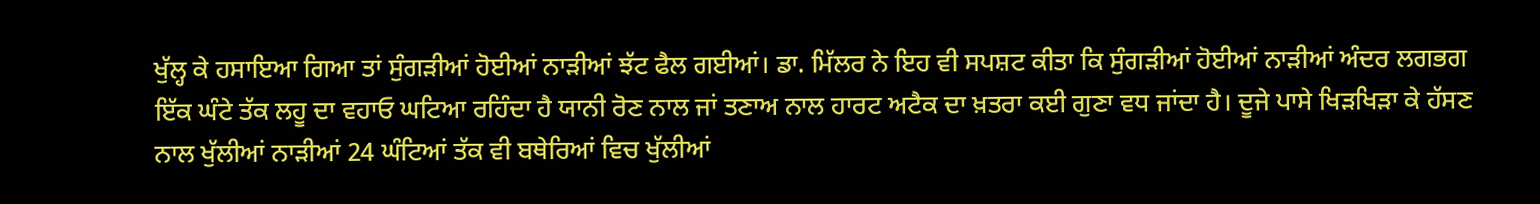ਖੁੱਲ੍ਹ ਕੇ ਹਸਾਇਆ ਗਿਆ ਤਾਂ ਸੁੰਗੜੀਆਂ ਹੋਈਆਂ ਨਾੜੀਆਂ ਝੱਟ ਫੈਲ ਗਈਆਂ। ਡਾ. ਮਿੱਲਰ ਨੇ ਇਹ ਵੀ ਸਪਸ਼ਟ ਕੀਤਾ ਕਿ ਸੁੰਗੜੀਆਂ ਹੋਈਆਂ ਨਾੜੀਆਂ ਅੰਦਰ ਲਗਭਗ ਇੱਕ ਘੰਟੇ ਤੱਕ ਲਹੂ ਦਾ ਵਹਾਓ ਘਟਿਆ ਰਹਿੰਦਾ ਹੈ ਯਾਨੀ ਰੋਣ ਨਾਲ ਜਾਂ ਤਣਾਅ ਨਾਲ ਹਾਰਟ ਅਟੈਕ ਦਾ ਖ਼ਤਰਾ ਕਈ ਗੁਣਾ ਵਧ ਜਾਂਦਾ ਹੈ। ਦੂਜੇ ਪਾਸੇ ਖਿੜਖਿੜਾ ਕੇ ਹੱਸਣ ਨਾਲ ਖੁੱਲੀਆਂ ਨਾੜੀਆਂ 24 ਘੰਟਿਆਂ ਤੱਕ ਵੀ ਬਥੇਰਿਆਂ ਵਿਚ ਖੁੱਲੀਆਂ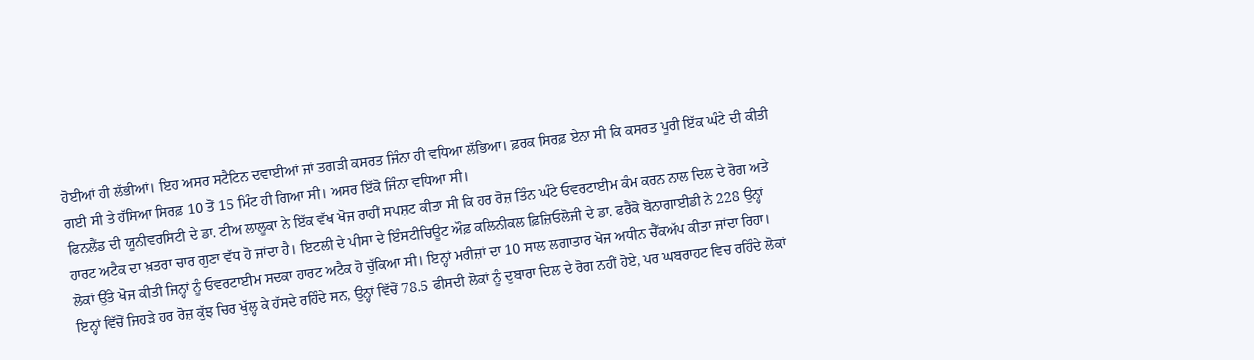ਹੋਈਆਂ ਹੀ ਲੱਭੀਆਂ। ਇਹ ਅਸਰ ਸਟੈਟਿਨ ਦਵਾਈਆਂ ਜਾਂ ਤਗੜੀ ਕਸਰਤ ਜਿੰਨਾ ਹੀ ਵਧਿਆ ਲੱਭਿਆ। ਫ਼ਰਕ ਸਿਰਫ਼ ਏਨਾ ਸੀ ਕਿ ਕਸਰਤ ਪੂਰੀ ਇੱਕ ਘੰਟੇ ਦੀ ਕੀਤੀ ਗਈ ਸੀ ਤੇ ਹੱਸਿਆ ਸਿਰਫ਼ 10 ਤੋਂ 15 ਮਿੰਟ ਹੀ ਗਿਆ ਸੀ। ਅਸਰ ਇੱਕੋ ਜਿੰਨਾ ਵਧਿਆ ਸੀ।
ਫਿਨਲੈਂਡ ਦੀ ਯੂਨੀਵਰਸਿਟੀ ਦੇ ਡਾ. ਟੀਅ ਲਾਲੂਕਾ ਨੇ ਇੱਕ ਵੱਖ ਖੋਜ ਰਾਹੀਂ ਸਪਸ਼ਟ ਕੀਤਾ ਸੀ ਕਿ ਹਰ ਰੋਜ਼ ਤਿੰਨ ਘੰਟੇ ਓਵਰਟਾਈਮ ਕੰਮ ਕਰਨ ਨਾਲ ਦਿਲ ਦੇ ਰੋਗ ਅਤੇ ਹਾਰਟ ਅਟੈਕ ਦਾ ਖ਼ਤਰਾ ਚਾਰ ਗੁਣਾ ਵੱਧ ਹੋ ਜਾਂਦਾ ਹੈ। ਇਟਲੀ ਦੇ ਪੀਸਾ ਦੇ ਇੰਸਟੀਚਿਊਟ ਔਫ਼ ਕਲਿਨੀਕਲ ਫ਼ਿਜ਼ਿਓਲੋਜੀ ਦੇ ਡਾ. ਫਰੈਂਕੋ ਬੋਨਾਗਾਈਡੀ ਨੇ 228 ਉਨ੍ਹਾਂ ਲੋਕਾਂ ਉੱਤੇ ਖੋਜ ਕੀਤੀ ਜਿਨ੍ਹਾਂ ਨੂੰ ਓਵਰਟਾਈਮ ਸਦਕਾ ਹਾਰਟ ਅਟੈਕ ਹੋ ਚੁੱਕਿਆ ਸੀ। ਇਨ੍ਹਾਂ ਮਰੀਜ਼ਾਂ ਦਾ 10 ਸਾਲ ਲਗਾਤਾਰ ਖੋਜ ਅਧੀਨ ਚੈੱਕਅੱਪ ਕੀਤਾ ਜਾਂਦਾ ਰਿਹਾ। ਇਨ੍ਹਾਂ ਵਿੱਚੋਂ ਜਿਹੜੇ ਹਰ ਰੋਜ਼ ਕੁੱਝ ਚਿਰ ਖੁੱਲ੍ਹ ਕੇ ਹੱਸਦੇ ਰਹਿੰਦੇ ਸਨ, ਉਨ੍ਹਾਂ ਵਿੱਚੋਂ 78.5 ਫੀਸਦੀ ਲੋਕਾਂ ਨੂੰ ਦੁਬਾਰਾ ਦਿਲ ਦੇ ਰੋਗ ਨਹੀਂ ਹੋਏ, ਪਰ ਘਬਰਾਹਟ ਵਿਚ ਰਹਿੰਦੇ ਲੋਕਾਂ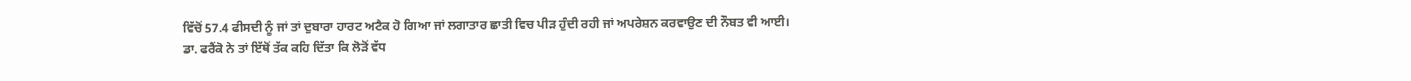ਵਿੱਚੋਂ 57.4 ਫੀਸਦੀ ਨੂੰ ਜਾਂ ਤਾਂ ਦੁਬਾਰਾ ਹਾਰਟ ਅਟੈਕ ਹੋ ਗਿਆ ਜਾਂ ਲਗਾਤਾਰ ਛਾਤੀ ਵਿਚ ਪੀੜ ਹੁੰਦੀ ਰਹੀ ਜਾਂ ਅਪਰੇਸ਼ਨ ਕਰਵਾਉਣ ਦੀ ਨੌਬਤ ਵੀ ਆਈ।
ਡਾ. ਫਰੈਂਕੋ ਨੇ ਤਾਂ ਇੱਥੋਂ ਤੱਕ ਕਹਿ ਦਿੱਤਾ ਕਿ ਲੋੜੋਂ ਵੱਧ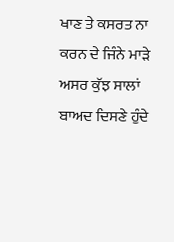ਖਾਣ ਤੇ ਕਸਰਤ ਨਾ ਕਰਨ ਦੇ ਜਿੰਨੇ ਮਾੜੇ ਅਸਰ ਕੁੱਝ ਸਾਲਾਂ ਬਾਅਦ ਦਿਸਣੇ ਹੁੰਦੇ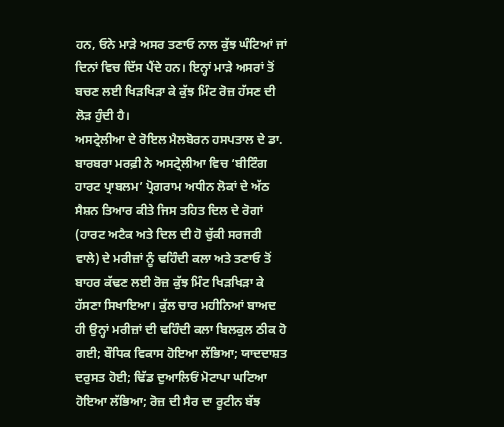ਹਨ, ਓਨੇ ਮਾੜੇ ਅਸਰ ਤਣਾਓ ਨਾਲ ਕੁੱਝ ਘੰਟਿਆਂ ਜਾਂ ਦਿਨਾਂ ਵਿਚ ਦਿੱਸ ਪੈਂਦੇ ਹਨ। ਇਨ੍ਹਾਂ ਮਾੜੇ ਅਸਰਾਂ ਤੋਂ ਬਚਣ ਲਈ ਖਿੜਖਿੜਾ ਕੇ ਕੁੱਝ ਮਿੰਟ ਰੋਜ਼ ਹੱਸਣ ਦੀ ਲੋੜ ਹੁੰਦੀ ਹੈ।
ਅਸਟ੍ਰੇਲੀਆ ਦੇ ਰੋਇਲ ਮੈਲਬੋਰਨ ਹਸਪਤਾਲ ਦੇ ਡਾ. ਬਾਰਬਰਾ ਮਰਫ਼ੀ ਨੇ ਅਸਟ੍ਰੇਲੀਆ ਵਿਚ ‘ਬੀਟਿੰਗ ਹਾਰਟ ਪ੍ਰਾਬਲਮ’ ਪ੍ਰੋਗਰਾਮ ਅਧੀਨ ਲੋਕਾਂ ਦੇ ਅੱਠ ਸੈਸ਼ਨ ਤਿਆਰ ਕੀਤੇ ਜਿਸ ਤਹਿਤ ਦਿਲ ਦੇ ਰੋਗਾਂ (ਹਾਰਟ ਅਟੈਕ ਅਤੇ ਦਿਲ ਦੀ ਹੋ ਚੁੱਕੀ ਸਰਜਰੀ ਵਾਲੇ) ਦੇ ਮਰੀਜ਼ਾਂ ਨੂੰ ਢਹਿੰਦੀ ਕਲਾ ਅਤੇ ਤਣਾਓ ਤੋਂ ਬਾਹਰ ਕੱਢਣ ਲਈ ਰੋਜ਼ ਕੁੱਝ ਮਿੰਟ ਖਿੜਖਿੜਾ ਕੇ ਹੱਸਣਾ ਸਿਖਾਇਆ। ਕੁੱਲ ਚਾਰ ਮਹੀਨਿਆਂ ਬਾਅਦ ਹੀ ਉਨ੍ਹਾਂ ਮਰੀਜ਼ਾਂ ਦੀ ਢਹਿੰਦੀ ਕਲਾ ਬਿਲਕੁਲ ਠੀਕ ਹੋ ਗਈ; ਬੌਧਿਕ ਵਿਕਾਸ ਹੋਇਆ ਲੱਭਿਆ; ਯਾਦਦਾਸ਼ਤ ਦਰੁਸਤ ਹੋਈ; ਢਿੱਡ ਦੁਆਲਿਓਂ ਮੋਟਾਪਾ ਘਟਿਆ ਹੋਇਆ ਲੱਭਿਆ; ਰੋਜ਼ ਦੀ ਸੈਰ ਦਾ ਰੂਟੀਨ ਬੱਝ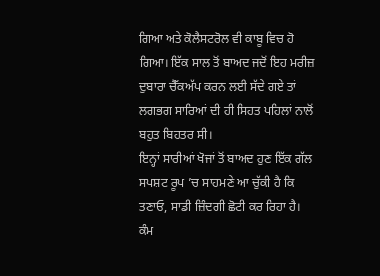ਗਿਆ ਅਤੇ ਕੋਲੈਸਟਰੋਲ ਵੀ ਕਾਬੂ ਵਿਚ ਹੋ ਗਿਆ। ਇੱਕ ਸਾਲ ਤੋਂ ਬਾਅਦ ਜਦੋਂ ਇਹ ਮਰੀਜ਼ ਦੁਬਾਰਾ ਚੈੱਕਅੱਪ ਕਰਨ ਲਈ ਸੱਦੇ ਗਏ ਤਾਂ ਲਗਭਗ ਸਾਰਿਆਂ ਦੀ ਹੀ ਸਿਹਤ ਪਹਿਲਾਂ ਨਾਲੋਂ ਬਹੁਤ ਬਿਹਤਰ ਸੀ।
ਇਨ੍ਹਾਂ ਸਾਰੀਆਂ ਖੋਜਾਂ ਤੋਂ ਬਾਅਦ ਹੁਣ ਇੱਕ ਗੱਲ ਸਪਸ਼ਟ ਰੂਪ ’ਚ ਸਾਹਮਣੇ ਆ ਚੁੱਕੀ ਹੈ ਕਿ ਤਣਾਓ, ਸਾਡੀ ਜ਼ਿੰਦਗੀ ਛੋਟੀ ਕਰ ਰਿਹਾ ਹੈ। ਕੰਮ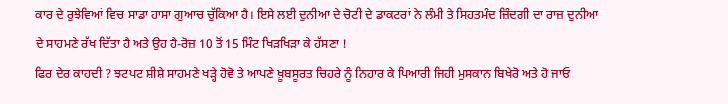ਕਾਰ ਦੇ ਰੁਝੇਵਿਆਂ ਵਿਚ ਸਾਡਾ ਹਾਸਾ ਗੁਆਚ ਚੁੱਕਿਆ ਹੈ। ਇਸੇ ਲਈ ਦੁਨੀਆ ਦੇ ਚੋਟੀ ਦੇ ਡਾਕਟਰਾਂ ਨੇ ਲੰਮੀ ਤੇ ਸਿਹਤਮੰਦ ਜ਼ਿੰਦਗੀ ਦਾ ਰਾਜ਼ ਦੁਨੀਆ ਦੇ ਸਾਹਮਣੇ ਰੱਖ ਦਿੱਤਾ ਹੈ ਅਤੇ ਉਹ ਹੈ-ਰੋਜ਼ 10 ਤੋਂ 15 ਮਿੰਟ ਖਿੜਖਿੜਾ ਕੇ ਹੱਸਣਾ !
ਫਿਰ ਦੇਰ ਕਾਹਦੀ ? ਝਟਪਟ ਸ਼ੀਸ਼ੇ ਸਾਹਮਣੇ ਖੜ੍ਹੇ ਹੋਵੋ ਤੇ ਆਪਣੇ ਖ਼ੂਬਸੂਰਤ ਚਿਹਰੇ ਨੂੰ ਨਿਹਾਰ ਕੇ ਪਿਆਰੀ ਜਿਹੀ ਮੁਸਕਾਨ ਬਿਖੇਰੋ ਅਤੇ ਹੋ ਜਾਓ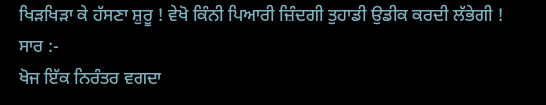ਖਿੜਖਿੜਾ ਕੇ ਹੱਸਣਾ ਸ਼ੁਰੂ ! ਵੇਖੋ ਕਿੰਨੀ ਪਿਆਰੀ ਜ਼ਿੰਦਗੀ ਤੁਹਾਡੀ ਉਡੀਕ ਕਰਦੀ ਲੱਭੇਗੀ !
ਸਾਰ :-
ਖੋਜ ਇੱਕ ਨਿਰੰਤਰ ਵਗਦਾ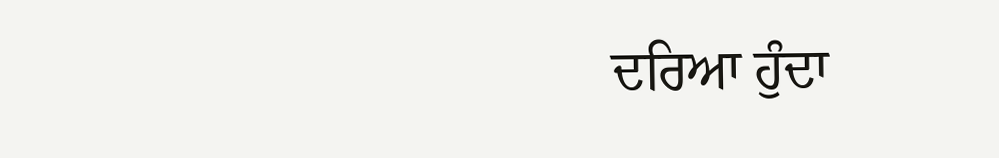ਦਰਿਆ ਹੁੰਦਾ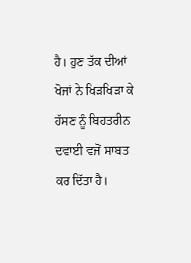ਹੈ। ਹੁਣ ਤੱਕ ਦੀਆਂ ਖੋਜਾਂ ਨੇ ਖਿੜਖਿੜਾ ਕੇ ਹੱਸਣ ਨੂੰ ਬਿਹਤਰੀਨ ਦਵਾਈ ਵਜੋਂ ਸਾਬਤ ਕਰ ਦਿੱਤਾ ਹੈ।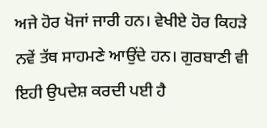ਅਜੇ ਹੋਰ ਖੋਜਾਂ ਜਾਰੀ ਹਨ। ਵੇਖੀਏ ਹੋਰ ਕਿਹੜੇ ਨਵੇਂ ਤੱਥ ਸਾਹਮਣੇ ਆਉਂਦੇ ਹਨ। ਗੁਰਬਾਣੀ ਵੀ ਇਹੀ ਉਪਦੇਸ਼ ਕਰਦੀ ਪਈ ਹੈ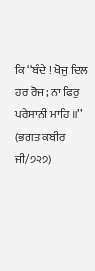ਕਿ ‘‘ਬੰਦੇ ! ਖੋਜੁ ਦਿਲ ਹਰ ਰੋਜ; ਨਾ ਫਿਰੁ ਪਰੇਸਾਨੀ ਮਾਹਿ ॥’’ (ਭਗਤ ਕਬੀਰ ਜੀ/੭੨੭)